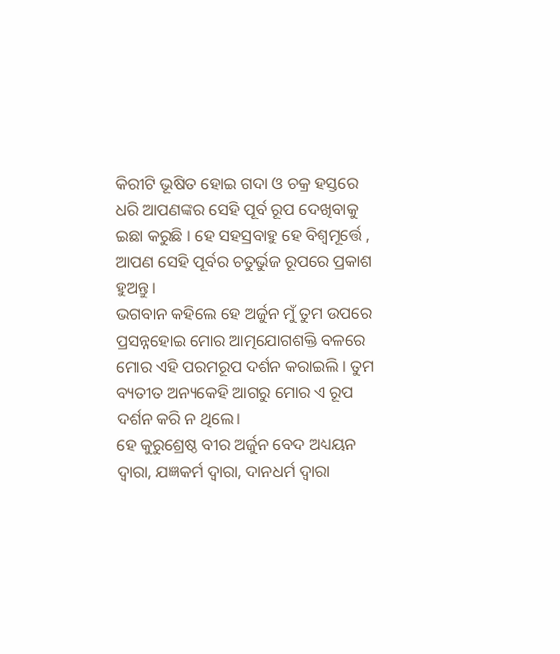କିରୀଟି ଭୂଷିତ ହୋଇ ଗଦା ଓ ଚକ୍ର ହସ୍ତରେ ଧରି ଆପଣଙ୍କର ସେହି ପୂର୍ବ ରୂପ ଦେଖିବାକୁ ଇଛା କରୁଛି । ହେ ସହସ୍ରବାହୁ ହେ ବିଶ୍ୱମୂର୍ତ୍ତେ , ଆପଣ ସେହି ପୂର୍ବର ଚତୁର୍ଭୁଜ ରୂପରେ ପ୍ରକାଶ ହୁଅନ୍ତୁ।
ଭଗବାନ କହିଲେ ହେ ଅର୍ଜୁନ ମୁଁ ତୁମ ଉପରେ ପ୍ରସନ୍ନହୋଇ ମୋର ଆତ୍ମଯୋଗଶକ୍ତି ବଳରେ ମୋର ଏହି ପରମରୂପ ଦର୍ଶନ କରାଇଲି । ତୁମ ବ୍ୟତୀତ ଅନ୍ୟକେହି ଆଗରୁ ମୋର ଏ ରୂପ ଦର୍ଶନ କରି ନ ଥିଲେ।
ହେ କୁରୁଶ୍ରେଷ୍ଠ ବୀର ଅର୍ଜୁନ ବେଦ ଅଧ୍ୟୟନ ଦ୍ୱାରା, ଯଜ୍ଞକର୍ମ ଦ୍ୱାରା, ଦାନଧର୍ମ ଦ୍ୱାରା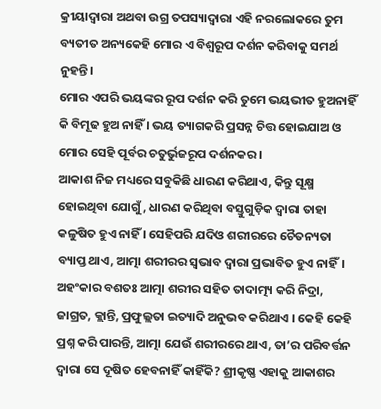କ୍ରୀୟାଦ୍ୱାରା ଅଥବା ଉଗ୍ର ତପସ୍ୟାଦ୍ୱାରା ଏହି ନରଲୋକରେ ତୁମ ବ୍ୟତୀତ ଅନ୍ୟକେହି ମୋର ଏ ବିଶ୍ୱରୂପ ଦର୍ଶନ କରିବାକୁ ସମର୍ଥ ନୁହନ୍ତି।
ମୋର ଏପରି ଭୟଙ୍କର ରୂପ ଦର୍ଶନ କରି ତୁମେ ଭୟଭୀତ ହୁଅନାହିଁ କି ବିମୂଢ ହୁଅ ନାହିଁ । ଭୟ ତ୍ୟାଗକରି ପ୍ରସନ୍ନ ଚିତ୍ତ ହୋଇଯାଅ ଓ ମୋର ସେହି ପୂର୍ବର ଚତୁର୍ଭୁଜରୂପ ଦର୍ଶନକର ।
ଆକାଶ ନିଜ ମଧ୍ୟରେ ସବୁକିଛି ଧାରଣ କରିଥାଏ, କିନ୍ତୁ ସୂକ୍ଷ୍ମ ହୋଇଥିବା ଯୋଗୁଁ, ଧାରଣ କରିଥିବା ବସ୍ତୁଗୁଡ଼ିକ ଦ୍ୱାରା ତାହା କଳୁଷିତ ହୁଏ ନାହିଁ । ସେହିପରି ଯଦିଓ ଶରୀରରେ ଚୈତନ୍ୟତା ବ୍ୟାପ୍ତ ଥାଏ, ଆତ୍ମା ଶରୀରର ସ୍ୱଭାବ ଦ୍ୱାରା ପ୍ରଭାବିତ ହୁଏ ନାହିଁ।
ଅହଂକାର ବଶତଃ ଆତ୍ମା ଶରୀର ସହିତ ତାଦାତ୍ମ୍ୟ କରି ନିଦ୍ରା, ଜାଗ୍ରତ, କ୍ଲାନ୍ତି, ପ୍ରଫୁଲ୍ଲତା ଇତ୍ୟାଦି ଅନୁଭବ କରିଥାଏ । କେହି କେହି ପ୍ରଶ୍ନ କରି ପାରନ୍ତି, ଆତ୍ମା ଯେଉଁ ଶରୀରରେ ଥାଏ, ତା’ର ପରିବର୍ତ୍ତନ ଦ୍ୱାରା ସେ ଦୂଷିତ ହେବନାହିଁ କାହିଁକି? ଶ୍ରୀକୃଷ୍ଣ ଏହାକୁ ଆକାଶର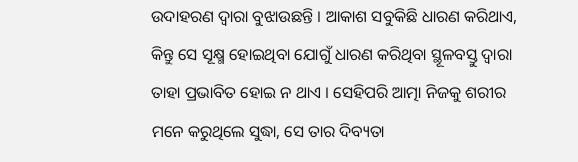ଉଦାହରଣ ଦ୍ୱାରା ବୁଝାଉଛନ୍ତି । ଆକାଶ ସବୁକିଛି ଧାରଣ କରିଥାଏ, କିନ୍ତୁ ସେ ସୂକ୍ଷ୍ମ ହୋଇଥିବା ଯୋଗୁଁ ଧାରଣ କରିଥିବା ସ୍ଥୂଳବସ୍ତୁ ଦ୍ୱାରା ତାହା ପ୍ରଭାବିତ ହୋଇ ନ ଥାଏ । ସେହିପରି ଆତ୍ମା ନିଜକୁ ଶରୀର ମନେ କରୁଥିଲେ ସୁଦ୍ଧା, ସେ ତାର ଦିବ୍ୟତା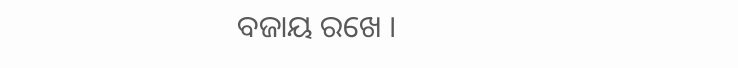ବଜାୟ ରଖେ ।